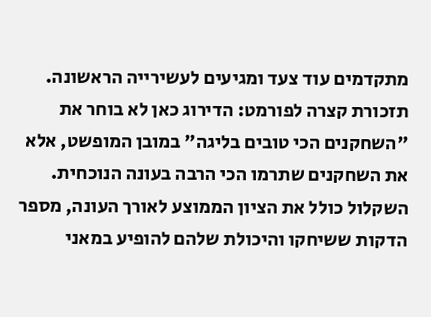מתקדמים עוד צעד ומגיעים לעשירייה הראשונה.
תזכורת קצרה לפורמט: הדירוג כאן לא בוחר את "השחקנים הכי טובים בליגה" במובן המופשט, אלא את השחקנים שתרמו הכי הרבה בעונה הנוכחית. השקלול כולל את הציון הממוצע לאורך העונה, מספר הדקות ששיחקו והיכולת שלהם להופיע במאני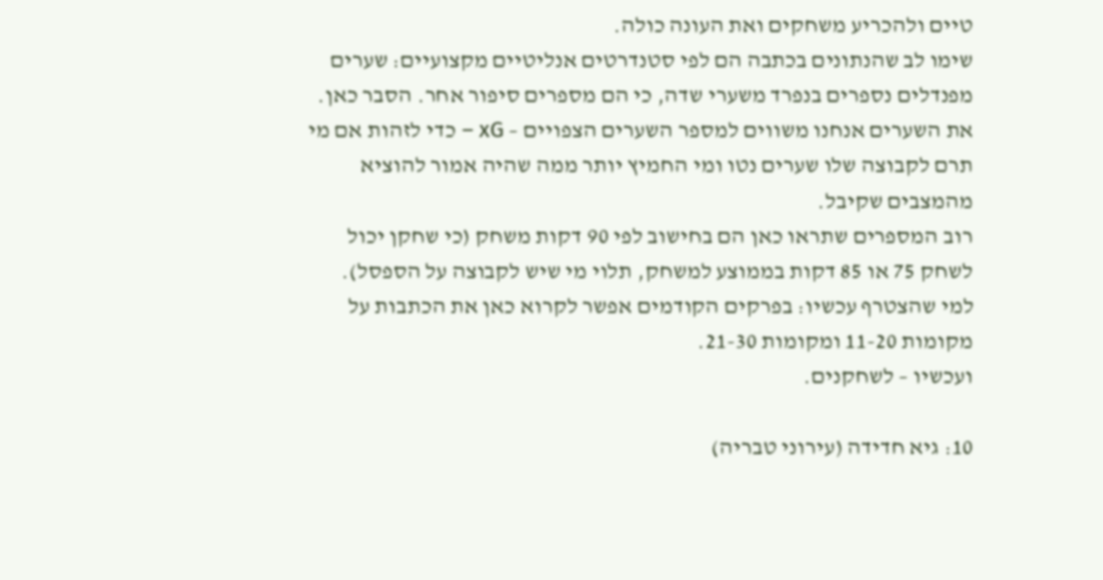טיים ולהכריע משחקים ואת העונה כולה.
שימו לב שהנתונים בכתבה הם לפי סטנדרטים אנליטיים מקצועיים: שערים מפנדלים נספרים בנפרד משערי שדה, כי הם מספרים סיפור אחר. הסבר כאן.
את השערים אנחנו משווים למספר השערים הצפויים – xG – כדי לזהות אם מי תרם לקבוצה שלו שערים נטו ומי החמיץ יותר ממה שהיה אמור להוציא מהמצבים שקיבל.
רוב המספרים שתראו כאן הם בחישוב לפי 90 דקות משחק (כי שחקן יכול לשחק 75 או 85 דקות בממוצע למשחק, תלוי מי שיש לקבוצה על הספסל).
למי שהצטרף עכשיו: בפרקים הקודמים אפשר לקרוא כאן את הכתבות על מקומות 11-20 ומקומות 21-30.
ועכשיו – לשחקנים.

10: גיא חדידה (עירוני טבריה)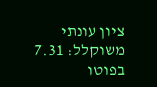ציון עונתי משוקלל: 7.31
בפוטו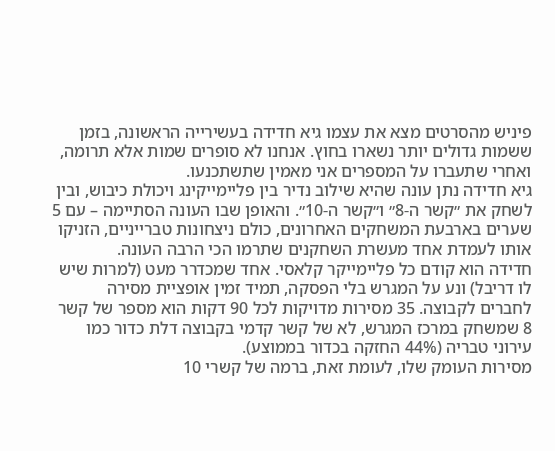פיניש מהסרטים מצא את עצמו גיא חדידה בעשירייה הראשונה, בזמן ששמות גדולים יותר נשארו בחוץ. אנחנו לא סופרים שמות אלא תרומה, ואחרי שתעברו על המספרים אני מאמין שתשתכנעו.
גיא חדידה נתן עונה שהיא שילוב נדיר בין פליימייקינג ויכולת כיבוש, ובין לשחק את ״קשר ה-8״ ו״קשר ה-10״. והאופן שבו העונה הסתיימה – עם 5 שערים בארבעת המשחקים האחרונים, כולם ניצחונות טברייניים, הזניקו אותו לעמדת אחד מעשרת השחקנים שתרמו הכי הרבה העונה.
חדידה הוא קודם כל פליימייקר קלאסי. אחד שמכדרר מעט (למרות שיש לו דריבל) ונע על המגרש בלי הפסקה, תמיד זמין אופציית מסירה לחברים לקבוצה. 35 מסירות מדויקות לכל 90 דקות הוא מספר של קשר 8 שמשחק במרכז המגרש, לא של קשר קדמי בקבוצה דלת כדור כמו עירוני טבריה (44% החזקה בכדור בממוצע).
מסירות העומק שלו, לעומת זאת, ברמה של קשרי 10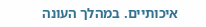איכותיים. במהלך העונה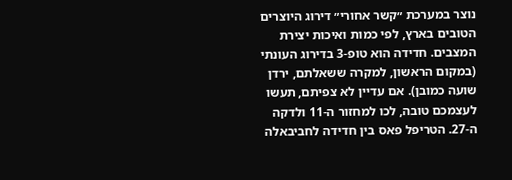נוצר במערכת ״קשר אחורי״ דירוג היוצרים הטובים בארץ, לפי כמות ואיכות יצירת המצבים. חדידה הוא טופ-3 בדירוג העונתי (במקום הראשון, למקרה ששאלתם, ירדן שועה כמובן). אם עדיין לא צפיתם, תעשו לעצמכם טובה, לכו למחזור ה-11 ולדקה ה-27. הטריפל פאס בין חדידה לחביבאלה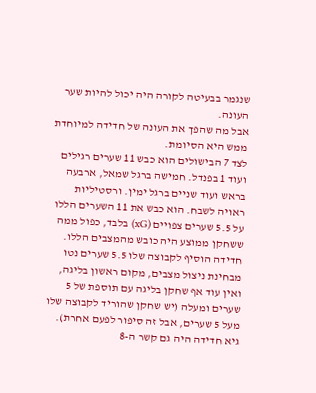שנגמר בבעיטה לקורה היה יכול להיות שער העונה.
אבל מה שהפך את העונה של חדידה למיוחדת ממש היא הסיומת.
לצד 7 הבישולים הוא כבש 11 שערים רגילים ועוד 1 בפנדל. חמישה ברגל שמאל, ארבעה בראש ועוד שניים ברגל ימין. ורסטיליות ראויה לשבח. הוא כבש את 11 השערים הללו על 5.5 שערים צפויים (xG) בלבד, כפול ממה ששחקן ממוצע היה כובש מהמצבים הללו.
חדידה הוסיף לקבוצה שלו 5.5 שערים נטו מבחינת ניצול מצבים, מקום ראשון בליגה, ואין עוד אף שחקן בליגה עם תוספת של 5 שערים ומעלה (יש שחקן שהוריד לקבוצה שלו מעל 5 שערים, אבל זה סיפור לפעם אחרת).
גיא חדידה היה גם קשר ה-8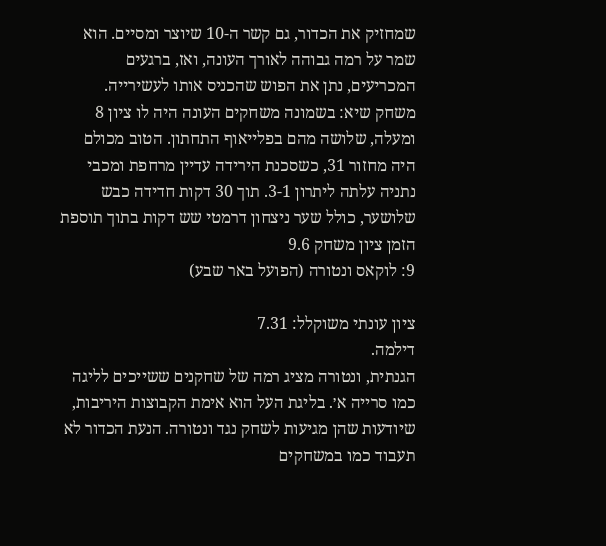שמחזיק את הכדור, גם קשר ה-10 שיוצר ומסיים. הוא שמר על רמה גבוהה לאורך העונה, ואז, ברגעים המכריעים, נתן את הפוש שהכניס אותו לעשירייה.
משחק שיא: בשמונה משחקים העונה היה לו ציון 8 ומעלה, שלושה מהם בפלייאוף התחתון. הטוב מכולם היה מחזור 31, כשסכנת הירידה עדיין מרחפת ומכבי נתניה עלתה ליתרון 3-1. תוך 30 דקות חדידה כבש שלושער, כולל שער ניצחון דרמטי שש דקות בתוך תוספת הזמן ציון משחק 9.6
9: לוקאס ונטורה (הפועל באר שבע)

ציון עונתי משוקלל: 7.31
דילמה.
הגנתית, ונטורה מציג רמה של שחקנים ששייכים לליגה כמו סרייה א׳. בליגת העל הוא אימת הקבוצות היריבות, שיודעות שהן מגיעות לשחק נגד ונטורה. הנעת הכדור לא תעבוד כמו במשחקים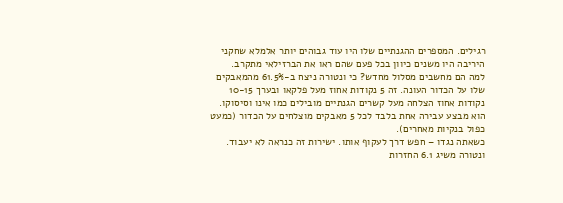רגילים. המספרים ההגנתיים שלו היו עוד גבוהים יותר אלמלא שחקני היריבה היו משנים כיוון בכל פעם שהם ראו את הברזילאי מתקרב.
למה הם מחשבים מסלול מחדש? כי ונטורה ניצח ב-61.5% מהמאבקים שלו על הכדור העונה. זה 5 נקודות אחוז מעל פלקאו ובערך 10-15 נקודות אחוז הצלחה מעל קשרים הגנתיים מובילים כמו אינו וסיסוקו. הוא מבצע עבירה אחת בלבד לכל 5 מאבקים מוצלחים על הכדור (כמעט כפול בנקיות מאחרים).
כשאתה נגדו – חפש דרך לעקוף אותו. ישירות זה כנראה לא יעבוד.
ונטורה משיג 6.1 החזרות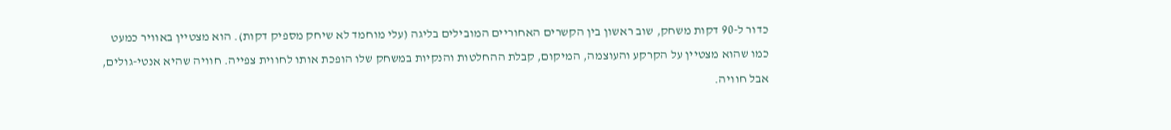כדור ל-90 דקות משחק, שוב ראשון בין הקשרים האחוריים המובילים בליגה (עלי מוחמד לא שיחק מספיק דקות). הוא מצטיין באוויר כמעט כמו שהוא מצטיין על הקרקע והעוצמה, המיקום, קבלת ההחלטות והנקיות במשחק שלו הופכת אותו לחווית צפייה. חוויה שהיא אנטי-גולים, אבל חוויה.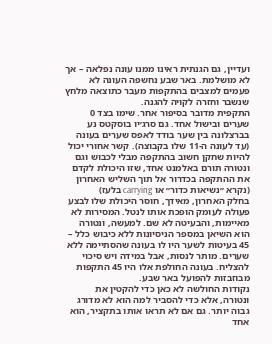ועדיין, גם הגנתית ראינו ממנו עונה נפלאה – אך לא מושלמת. באר שבע נחשפה העונה לא פעמים למצבים בהתקפות מעבר כתוצאה מלחץ שנשבר וחזרה לקויה להגנה.
התקפית מדובר בסיפור אחר. שימו בצד 0 שערים ובישול אחד. גם סרג׳יו בוסקטס נע בברצלונה בין שער בודד לאפס שערים בעונה (עד לעונה ה-11 שלו בקבוצה). קשר אחורי יכול להיות שחקן חשוב בהתקפה מבלי לכבוש וגם ונטורה תורם באלמנט אחד, שזו היכולת לקדם את ההתקפה בכדרור אל תוך השליש האחרון (נקרא ״נשיאות כדור״ או carrying בלעז)
בחלק האחרון, מאידך, חוסר היכולת שלו לבצע פעולה לעומק הופכת אותו לנטל. המסירות לא מאיימות, והבעיטה לא שם. למעשה, ונטורה הוא השיאן במספר הניסיונות ללא כיבוש כלל – 45 בעיטות לשער היו לו בעונה שהסתיימה ללא שערים. מותר לנסות, אבל במידה ויש סיכוי להצליח. בעונה החולפת אלו היו 45 התקפות מבוזבזות להפועל באר שבע.
נקודות החולשה לא כאן כדי להקטין את ונטורה, אלא כדי להסביר למה הוא לא מדורג גבוה יותר. גם אם לא תראו אותו בתקציר, הוא אחד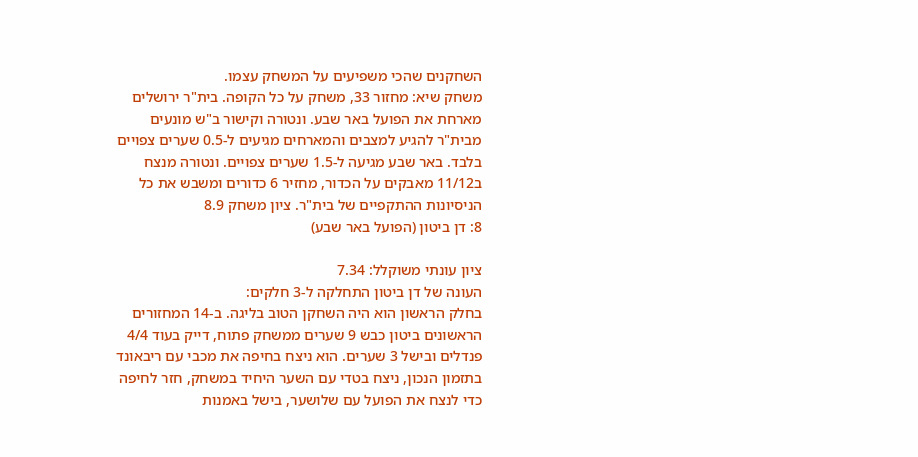השחקנים שהכי משפיעים על המשחק עצמו.
משחק שיא: מחזור 33, משחק על כל הקופה. בית"ר ירושלים מארחת את הפועל באר שבע. ונטורה וקישור ב"ש מונעים מבית"ר להגיע למצבים והמארחים מגיעים ל-0.5 שערים צפויים בלבד. באר שבע מגיעה ל-1.5 שערים צפויים. ונטורה מנצח ב11/12 מאבקים על הכדור, מחזיר 6 כדורים ומשבש את כל הניסיונות ההתקפיים של בית"ר. ציון משחק 8.9
8: דן ביטון (הפועל באר שבע)

ציון עונתי משוקלל: 7.34
העונה של דן ביטון התחלקה ל-3 חלקים:
בחלק הראשון הוא היה השחקן הטוב בליגה. ב-14 המחזורים הראשונים ביטון כבש 9 שערים ממשחק פתוח, דייק בעוד 4/4 פנדלים ובישל 3 שערים. הוא ניצח בחיפה את מכבי עם ריבאונד בתזמון הנכון, ניצח בטדי עם השער היחיד במשחק, חזר לחיפה כדי לנצח את הפועל עם שלושער, בישל באמנות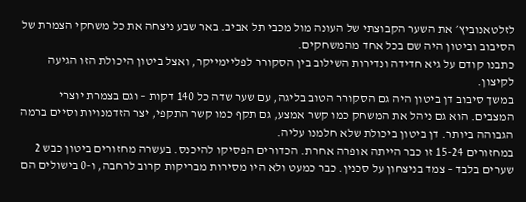לזלטאנוביץ׳ את השער הקבוצתי של העונה מול מכבי תל אביב. באר שבע ניצחה את כל משחקי הצמרת של הסיבוב וביטון היה שם בכל אחד מהמשחקים.
כתבנו קודם על גיא חדידה ונדירות השילוב בין הסקורר לפליימייקר, ואצל ביטון היכולת הזו הגיעה לקיצון.
במשך סיבוב דן ביטון היה גם הסקורר הטוב בליגה, עם שער שדה כל 140 דקות – וגם בצמרת יוצרי המצבים. הוא גם ניהל את המשחק כמו קשר אמצע, גם תקף כמו קשר התקפי, יצר הזדמנויות וסיים ברמה הגבוהה ביותר. דן ביטון ביכולת שלא חלמנו עליה.
במחזורים 15-24 זו כבר הייתה אופרה אחרת. הכדורים הפסיקו להיכנס. בעשרה מחזורים ביטון כבש 2 שערים בלבד – צמד בניצחון על סכנין. כבר כמעט ולא היו מסירות מבריקות קרוב לרחבה, ו-0 בישולים הם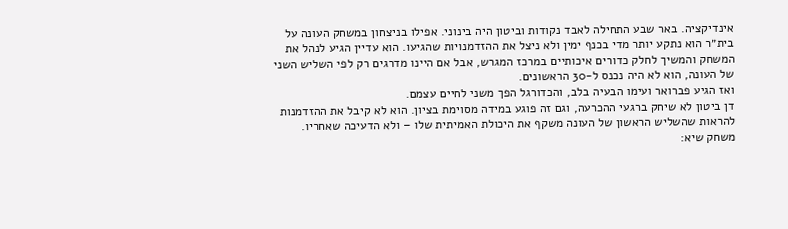אינדיקציה. באר שבע התחילה לאבד נקודות וביטון היה בינוני. אפילו בניצחון במשחק העונה על בית״ר הוא נתקע יותר מדי בכנף ימין ולא ניצל את ההזדמנויות שהגיעו. הוא עדיין הגיע לנהל את המשחק והמשיך לחלק כדורים איכותיים במרכז המגרש, אבל אם היינו מדרגים רק לפי השליש השני של העונה, הוא לא היה נכנס ל-30 הראשונים.
ואז הגיע פברואר ועימו הבעיה בלב, והכדורגל הפך משני לחיים עצמם.
דן ביטון לא שיחק ברגעי ההכרעה, וגם זה פוגע במידה מסוימת בציון. הוא לא קיבל את ההזדמנות להראות שהשליש הראשון של העונה משקף את היכולת האמיתית שלו – ולא הדעיכה שאחריו.
משחק שיא: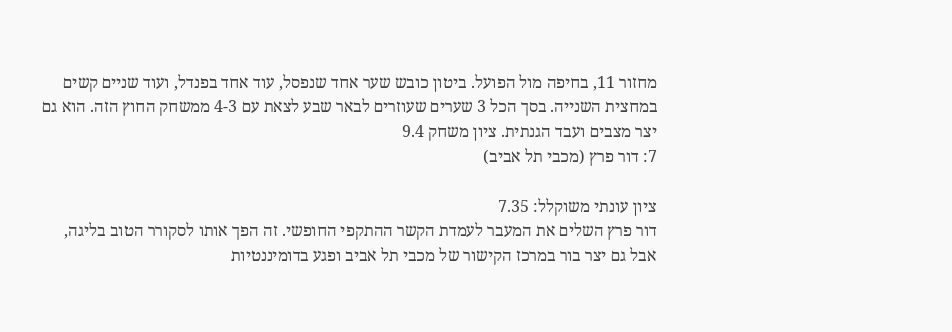מחזור 11, בחיפה מול הפועל. ביטון כובש שער אחד שנפסל, עוד אחד בפנדל, ועוד שניים קשים במחצית השנייה. בסך הכל 3 שערים שעוזרים לבאר שבע לצאת עם 4-3 ממשחק החוץ הזה. הוא גם יצר מצבים ועבד הגנתית. ציון משחק 9.4
7: דור פרץ (מכבי תל אביב)

ציון עונתי משוקלל: 7.35
דור פרץ השלים את המעבר לעמדת הקשר ההתקפי החופשי. זה הפך אותו לסקורר הטוב בליגה, אבל גם יצר בור במרכז הקישור של מכבי תל אביב ופגע בדומיננטיות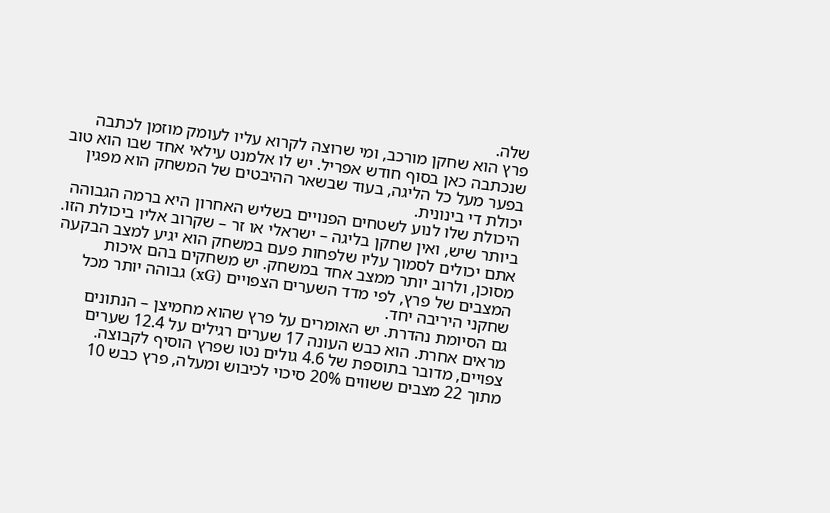שלה.
פרץ הוא שחקן מורכב, ומי שרוצה לקרוא עליו לעומק מוזמן לכתבה שנכתבה כאן בסוף חודש אפריל. יש לו אלמנט עילאי אחד שבו הוא טוב בפער מעל כל הליגה, בעוד שבשאר ההיבטים של המשחק הוא מפגין יכולת די בינונית.
היכולת שלו לנוע לשטחים הפנויים בשליש האחרון היא ברמה הגבוהה ביותר שיש, ואין שחקן בליגה – ישראלי או זר – שקרוב אליו ביכולת הזו. אתם יכולים לסמוך עליו שלפחות פעם במשחק הוא יגיע למצב הבקעה מסוכן, ולרוב יותר ממצב אחד במשחק. יש משחקים בהם איכות המצבים של פרץ, לפי מדד השערים הצפויים (xG) גבוהה יותר מכל שחקני היריבה יחד.
גם הסיומת נהדרת. יש האומרים על פרץ שהוא מחמיצן – הנתונים מראים אחרת. הוא כבש העונה 17 שערים רגילים על 12.4 שערים צפויים, מדובר בתוספת של 4.6 גולים נטו שפרץ הוסיף לקבוצה.
מתוך 22 מצבים ששווים 20% סיכוי לכיבוש ומעלה, פרץ כבש 10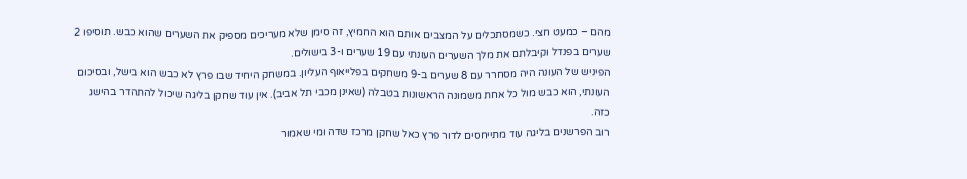מהם – כמעט חצי. כשמסתכלים על המצבים אותם הוא החמיץ, זה סימן שלא מעריכים מספיק את השערים שהוא כבש. תוסיפו 2 שערים בפנדל וקיבלתם את מלך השערים העונתי עם 19 שערים ו-3 בישולים.
הפיניש של העונה היה מסחרר עם 8 שערים ב-9 משחקים בפלייאוף העליון. במשחק היחיד שבו פרץ לא כבש הוא בישל, ובסיכום העונתי, הוא כבש מול כל אחת משמונה הראשונות בטבלה (שאינן מכבי תל אביב). אין עוד שחקן בליגה שיכול להתהדר בהישג כזה.
רוב הפרשנים בליגה עוד מתייחסים לדור פרץ כאל שחקן מרכז שדה ומי שאמור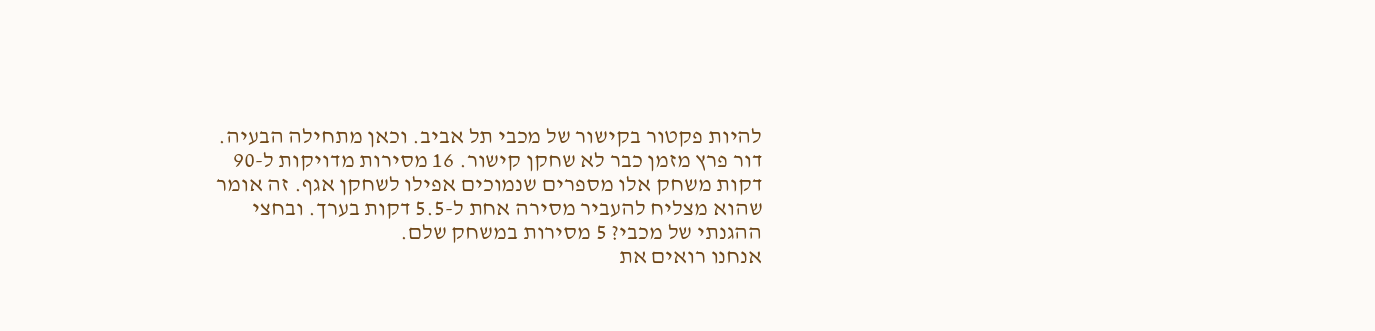להיות פקטור בקישור של מכבי תל אביב. וכאן מתחילה הבעיה. דור פרץ מזמן כבר לא שחקן קישור. 16 מסירות מדויקות ל-90 דקות משחק אלו מספרים שנמוכים אפילו לשחקן אגף. זה אומר שהוא מצליח להעביר מסירה אחת ל-5.5 דקות בערך. ובחצי ההגנתי של מכבי? 5 מסירות במשחק שלם.
אנחנו רואים את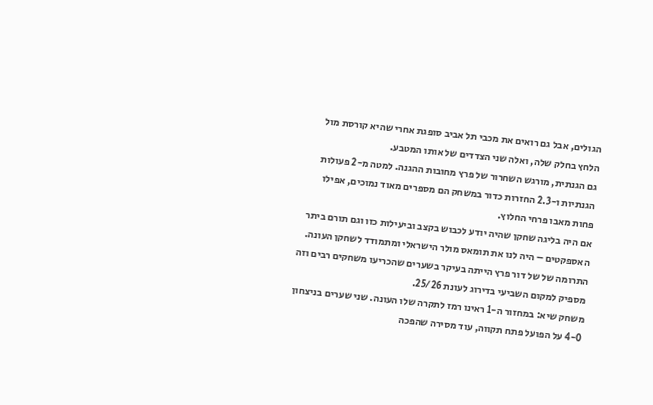הגולים, אבל גם רואים את מכבי תל אביב סופגת אחרי שהיא קורסת מול הלחץ בחלק שלה, ואלה שני הצדדים של אותו המטבע.
גם הגנתית, מורגש השחרור של פרץ מחובות ההגנה. למטה מ-2 פעולות הגנתיות ו-2.3 החזרות כדור במשחק הם מספרים מאוד נמוכים, אפילו פחות מאבו פרחי החלוץ.
אם היה בליגה שחקן שהיה יודע לכבוש בקצב וביעילות כזו וגם תורם ביתר האספקטים – היה לנו את תומאס מולר הישראלי ומתמודד לשחקן העונה. התרומה של של דור פרץ הייתה בעיקר בשערים שהכריעו משחקים רבים וזה מספיק למקום השביעי בדירוג לעונת 25/26.
משחק שיא: במחזור ה-1 ראינו רמז לתקרה שלו העונה. שני שערים בניצחון 4-0 על הפועל פתח תקווה, עוד מסירה שהפכה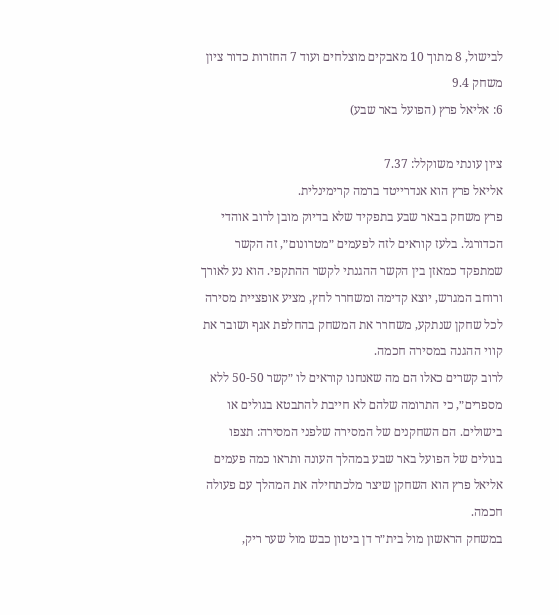לבישול, 8 מתוך 10 מאבקים מוצלחים ועוד 7 החזרות כדור ציון משחק 9.4
6: אליאל פרץ (הפועל באר שבע)

ציון עונתי משוקלל: 7.37
אליאל פרץ הוא אנדרייטד ברמה קרימינלית.
פרץ משחק בבאר שבע בתפקיד שלא בדיוק מובן לרוב אוהדי הכדורגל. בלעז קוראים לזה לפעמים ״מטרונום״, זה הקשר שמתפקד כמאזן בין הקשר ההגנתי לקשר ההתקפי. הוא נע לאורך ורוחב המגרש, יוצא קדימה ומשחרר לחץ, מציע אופציית מסירה לכל שחקן שנתקע, משחרר את המשחק בהחלפת אגף ושובר את קווי ההגנה במסירה חכמה.
לרוב קשרים כאלו הם מה שאנחנו קוראים לו ״קשר 50-50 ללא מספרים״, כי התרומה שלהם לא חייבת להתבטא בגולים או בישולים. הם השחקנים של המסירה שלפני המסירה: תצפו בגולים של הפועל באר שבע במהלך העונה ותראו כמה פעמים אליאל פרץ הוא השחקן שיצר מלכתחילה את המהלך עם פעולה חכמה.
במשחק הראשון מול בית״ר דן ביטון כבש מול שער ריק,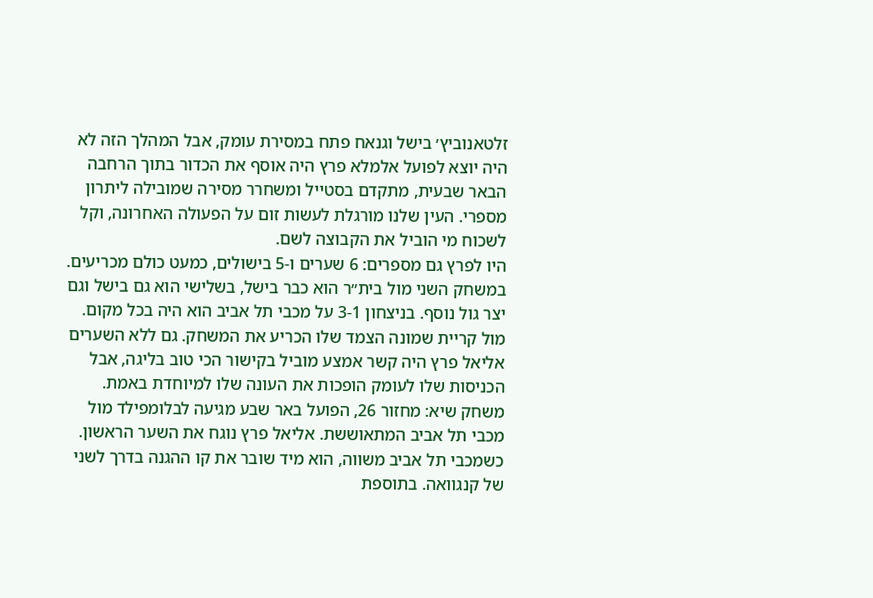זלטאנוביץ׳ בישל וגנאח פתח במסירת עומק, אבל המהלך הזה לא היה יוצא לפועל אלמלא פרץ היה אוסף את הכדור בתוך הרחבה הבאר שבעית, מתקדם בסטייל ומשחרר מסירה שמובילה ליתרון מספרי. העין שלנו מורגלת לעשות זום על הפעולה האחרונה, וקל לשכוח מי הוביל את הקבוצה לשם.
היו לפרץ גם מספרים: 6 שערים ו-5 בישולים, כמעט כולם מכריעים. במשחק השני מול בית״ר הוא כבר בישל, בשלישי הוא גם בישל וגם יצר גול נוסף. בניצחון 3-1 על מכבי תל אביב הוא היה בכל מקום. מול קריית שמונה הצמד שלו הכריע את המשחק. גם ללא השערים אליאל פרץ היה קשר אמצע מוביל בקישור הכי טוב בליגה, אבל הכניסות שלו לעומק הופכות את העונה שלו למיוחדת באמת.
משחק שיא: מחזור 26, הפועל באר שבע מגיעה לבלומפילד מול מכבי תל אביב המתאוששת. אליאל פרץ נוגח את השער הראשון. כשמכבי תל אביב משווה, הוא מיד שובר את קו ההגנה בדרך לשני של קנגוואה. בתוספת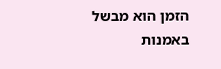הזמן הוא מבשל באמנות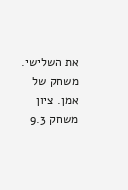את השלישי. משחק של אמן. ציון משחק 9.3